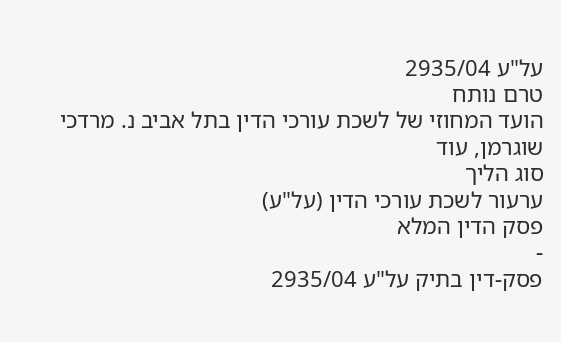על"ע 2935/04
טרם נותח
הועד המחוזי של לשכת עורכי הדין בתל אביב נ. מרדכי שוגרמן, עוד
סוג הליך
ערעור לשכת עורכי הדין (על"ע)
פסק הדין המלא
-
פסק-דין בתיק על"ע 2935/04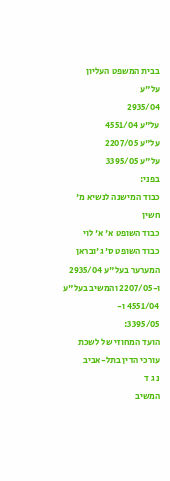בבית המשפט העליון
על"ע
2935/04
על"ע 4551/04
על"ע 2207/05
על"ע 3395/05
בפני:
כבוד המישנה לנשיא מ' חשין
כבוד השופט א' א' לוי
כבוד השופט ס' ג'ובראן
המערער בעל"ע 2935/04 ו-2207/05 והמשיב בעל"ע 4551/04 ו-
3395/05:
הועד המחוזי של לשכת עורכי הדין בתל-אביב
נ ג ד
המשיב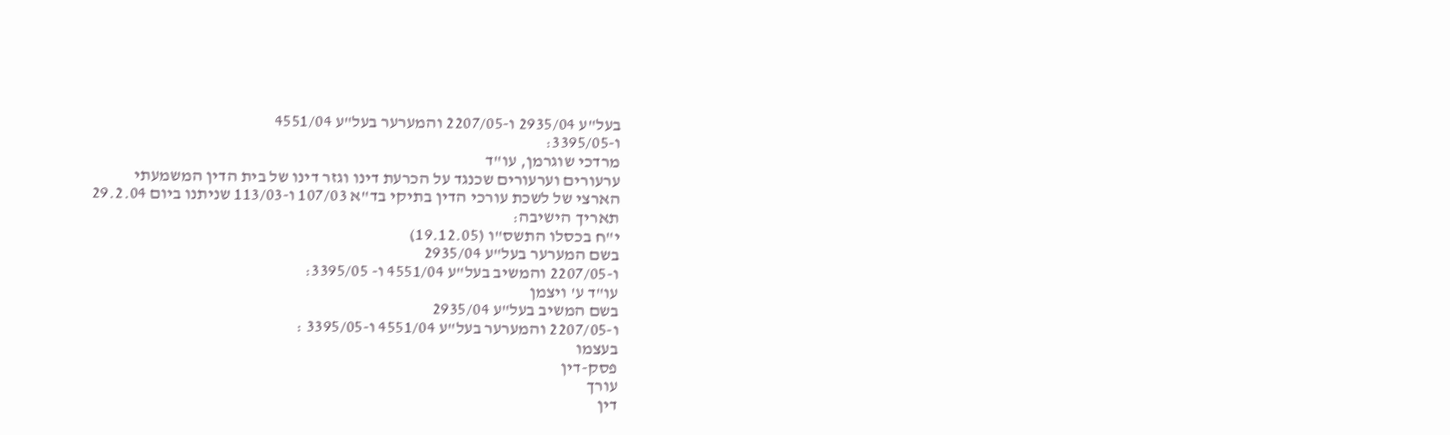בעל"ע 2935/04 ו-2207/05 והמערער בעל"ע 4551/04
ו-3395/05:
מרדכי שוגרמן, עו"ד
ערעורים וערעורים שכנגד על הכרעת דינו וגזר דינו של בית הדין המשמעתי
הארצי של לשכת עורכי הדין בתיקי בד"א 107/03 ו-113/03 שניתנו ביום 29.2.04
תאריך הישיבה:
י"ח בכסלו התשס"ו (19.12.05)
בשם המערער בעל"ע 2935/04
ו-2207/05 והמשיב בעל"ע 4551/04 ו- 3395/05:
עו"ד ע' ויצמן
בשם המשיב בעל"ע 2935/04
ו-2207/05 והמערער בעל"ע 4551/04 ו-3395/05 :
בעצמו
פסק-דין
עורך
דין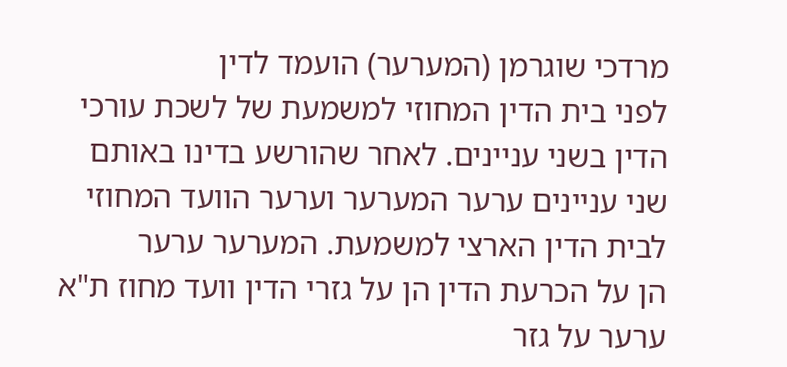מרדכי שוגרמן (המערער) הועמד לדין
לפני בית הדין המחוזי למשמעת של לשכת עורכי הדין בשני עניינים. לאחר שהורשע בדינו באותם
שני עניינים ערער המערער וערער הוועד המחוזי לבית הדין הארצי למשמעת. המערער ערער
הן על הכרעת הדין הן על גזרי הדין וועד מחוז ת"א ערער על גזר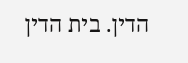הדין. בית הדין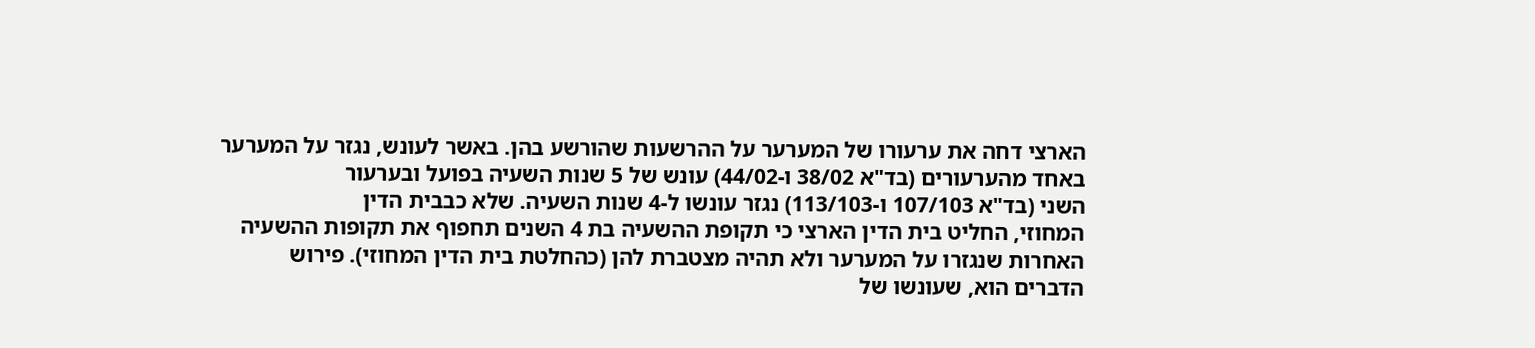הארצי דחה את ערעורו של המערער על ההרשעות שהורשע בהן. באשר לעונש, נגזר על המערער
באחד מהערעורים (בד"א 38/02 ו-44/02) עונש של 5 שנות השעיה בפועל ובערעור
השני (בד"א 107/103 ו-113/103) נגזר עונשו ל-4 שנות השעיה. שלא כבבית הדין
המחוזי, החליט בית הדין הארצי כי תקופת ההשעיה בת 4 השנים תחפוף את תקופות ההשעיה
האחרות שנגזרו על המערער ולא תהיה מצטברת להן (כהחלטת בית הדין המחוזי). פירוש
הדברים הוא, שעונשו של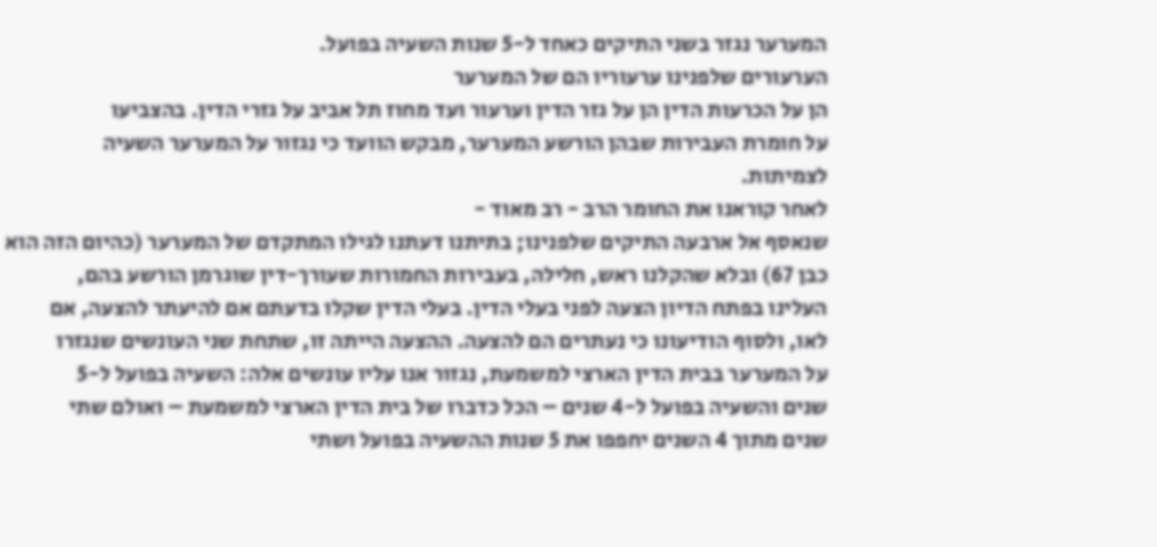המערער נגזר בשני התיקים כאחד ל-5 שנות השעיה בפועל.
הערעורים שלפנינו ערעוריו הם של המערער
הן על הכרעות הדין הן על גזר הדין וערעור ועד מחוז תל אביב על גזרי הדין. בהצביעו
על חומרת העבירות שבהן הורשע המערער, מבקש הוועד כי נגזור על המערער השעיה
לצמיתות.
לאחר קוראנו את החומר הרב - רב מאוד -
שנאסף אל ארבעה התיקים שלפנינו; בתיתנו דעתנו לגילו המתקדם של המערער (כהיום הזה הוא
כבן 67) ובלא שהקלנו ראש, חלילה, בעבירות החמורות שעורך-דין שוגרמן הורשע בהם,
העלינו בפתח הדיון הצעה לפני בעלי הדין. בעלי הדין שקלו בדעתם אם להיעתר להצעה, אם
לאו, ולסוף הודיעונו כי נעתרים הם להצעה. ההצעה הייתה זו, שתחת שני העונשים שנגזרו
על המערער בבית הדין הארצי למשמעת, נגזור אנו עליו עונשים אלה: השעיה בפועל ל-5
שנים והשעיה בפועל ל-4 שנים – הכל כדברו של בית הדין הארצי למשמעת – ואולם שתי
שנים מתוך 4 השנים יחפפו את 5 שנות ההשעיה בפועל ושתי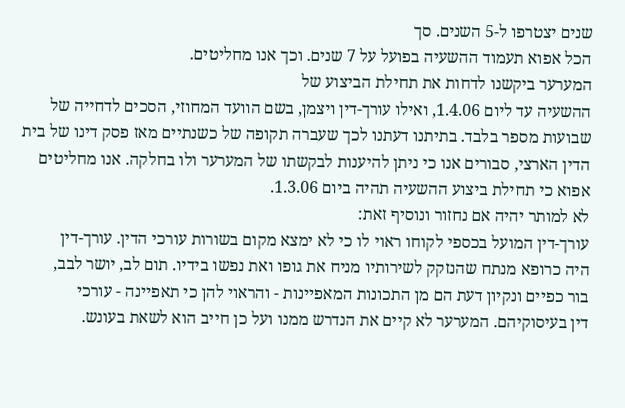שנים יצטרפו ל-5 השנים. סך
הכל אפוא תעמוד ההשעיה בפועל על 7 שנים. וכך אנו מחליטים.
המערער ביקשנו לדחות את תחילת הביצוע של
ההשעיה עד ליום 1.4.06, ואילו עורך-דין ויצמן, בשם הוועד המחוזי, הסכים לדחייה של
שבועות מספר בלבד. בתיתנו דעתנו לכך שעברה תקופה של כשנתיים מאז פסק דינו של בית
הדין הארצי, סבורים אנו כי ניתן להיענות לבקשתו של המערער ולו בחלקה. אנו מחליטים
אפוא כי תחילת ביצוע ההשעיה תהיה ביום 1.3.06.
לא למותר יהיה אם נחזור ונוסיף זאת:
עורך-דין המועל בכספי לקוחו ראוי לו כי לא ימצא מקום בשורות עורכי הדין. עורך-דין
היה כרופא מנתח שהנזקק לשירותיו מניח את גופו ואת נפשו בידיו. תום לב, יושר לבב,
בור כפיים ונקיון דעת הם מן התכונות המאפיינות - והראוי להן כי תאפיינה - עורכי
דין בעיסוקיהם. המערער לא קיים את הנדרש ממנו ועל כן חייב הוא לשאת בעונש.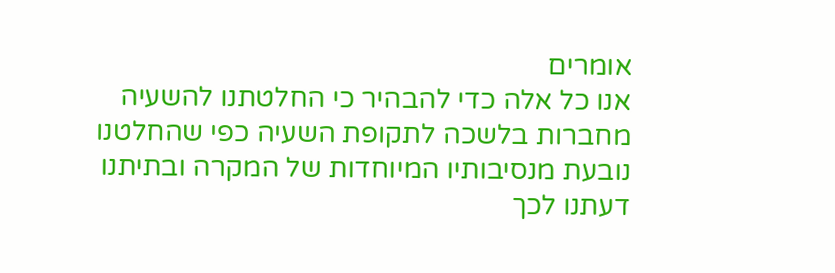אומרים
אנו כל אלה כדי להבהיר כי החלטתנו להשעיה מחברות בלשכה לתקופת השעיה כפי שהחלטנו
נובעת מנסיבותיו המיוחדות של המקרה ובתיתנו דעתנו לכך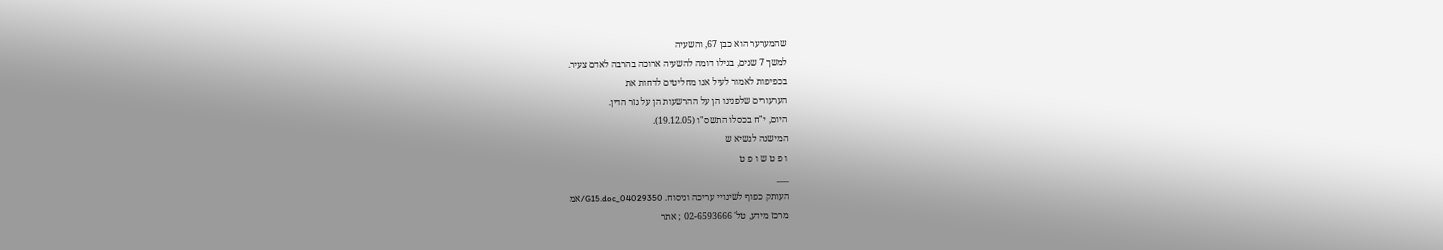שהמערער הוא כבן 67, והשעיה
למשך 7 שנים, בגילו דומה להשעיה ארוכה בהרבה לאדם צעיר.
בכפיפות לאמור לעיל אנו מחליטים לדחות את
הערעורים שלפנינו הן על ההרשעות הן על גזר הדין.
היום, י"ח בכסלו התשס"ו (19.12.05).
המישנה לנשיא ש
ו פ ט ש ו פ ט
___
העותק כפוף לשינויי עריכה וניסוח. 04029350_G15.doc/אמ
מרכז מידע, טל' 02-6593666 ; אתר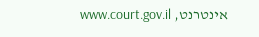אינטרנט, www.court.gov.il